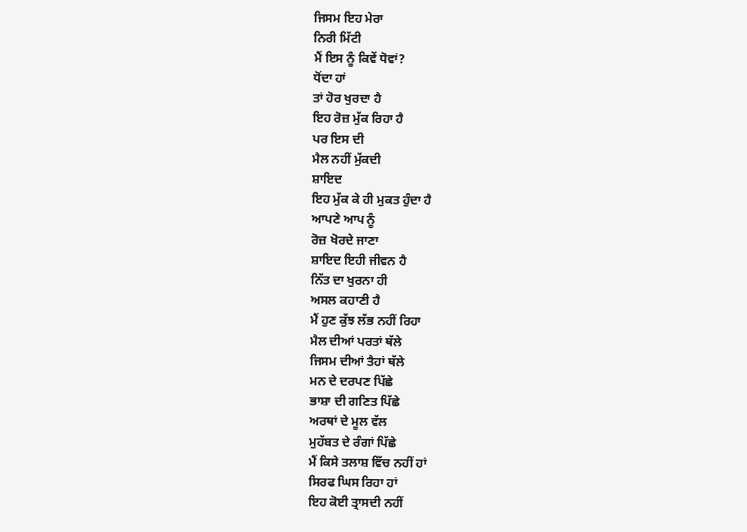ਜਿਸਮ ਇਹ ਮੇਰਾ
ਨਿਰੀ ਮਿੱਟੀ
ਮੈਂ ਇਸ ਨੂੰ ਕਿਵੇਂ ਧੋਵਾਂ?
ਧੋਂਦਾ ਹਾਂ
ਤਾਂ ਹੋਰ ਖੁਰਦਾ ਹੈ
ਇਹ ਰੋਜ਼ ਮੁੱਕ ਰਿਹਾ ਹੈ
ਪਰ ਇਸ ਦੀ
ਮੈਲ ਨਹੀਂ ਮੁੱਕਦੀ
ਸ਼ਾਇਦ
ਇਹ ਮੁੱਕ ਕੇ ਹੀ ਮੁਕਤ ਹੁੰਦਾ ਹੈ
ਆਪਣੇ ਆਪ ਨੂੰ
ਰੋਜ਼ ਖੋਰਦੇ ਜਾਣਾ
ਸ਼ਾਇਦ ਇਹੀ ਜੀਵਨ ਹੈ
ਨਿੱਤ ਦਾ ਖੁਰਨਾ ਹੀ
ਅਸਲ ਕਹਾਣੀ ਹੈ
ਮੈਂ ਹੁਣ ਕੁੱਝ ਲੱਭ ਨਹੀਂ ਰਿਹਾ
ਮੈਲ ਦੀਆਂ ਪਰਤਾਂ ਥੱਲੇ
ਜਿਸਮ ਦੀਆਂ ਤੈਹਾਂ ਥੱਲੇ
ਮਨ ਦੇ ਦਰਪਣ ਪਿੱਛੇ
ਭਾਸ਼ਾ ਦੀ ਗਣਿਤ ਪਿੱਛੇ
ਅਰਥਾਂ ਦੇ ਮੂਲ ਵੱਲ
ਮੁਹੱਬਤ ਦੇ ਰੰਗਾਂ ਪਿੱਛੇ
ਮੈਂ ਕਿਸੇ ਤਲਾਸ਼ ਵਿੱਚ ਨਹੀਂ ਹਾਂ
ਸਿਰਫ ਘਿਸ ਰਿਹਾ ਹਾਂ
ਇਹ ਕੋਈ ਤ੍ਰਾਸਦੀ ਨਹੀਂ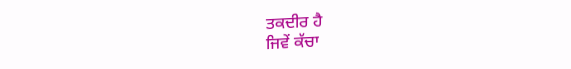ਤਕਦੀਰ ਹੈ
ਜਿਵੇਂ ਕੱਚਾ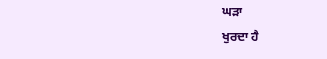ਘੜਾ
ਖੁਰਦਾ ਹੈ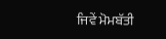ਜਿਵੇਂ ਮੋਮਬੱਤੀ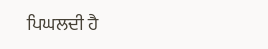ਪਿਘਲਦੀ ਹੈ